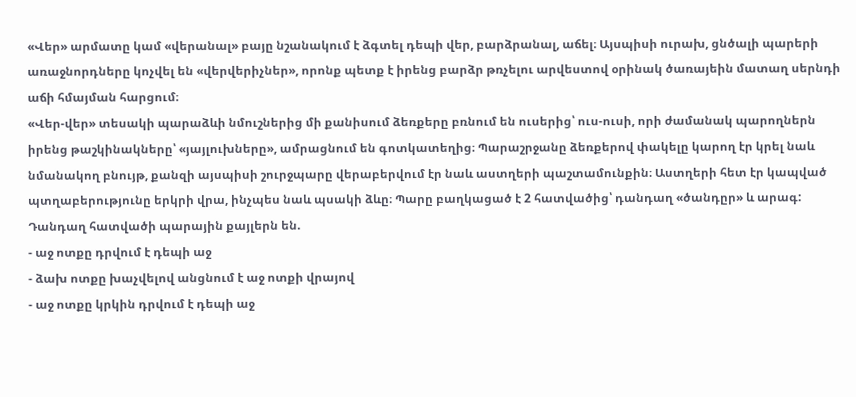«Վեր» արմատը կամ «վերանալ» բայը նշանակում է ձգտել դեպի վեր, բարձրանալ, աճել։ Այսպիսի ուրախ, ցնծալի պարերի առաջնորդները կոչվել են «վերվերիչներ», որոնք պետք է իրենց բարձր թռչելու արվեստով օրինակ ծառայեին մատաղ սերնդի աճի հմայման հարցում։
«Վեր-վեր» տեսակի պարաձևի նմուշներից մի քանիսում ձեռքերը բռնում են ուսերից՝ ուս-ուսի, որի ժամանակ պարողներն իրենց թաշկինակները՝ «յայլուխները», ամրացնում են գոտկատեղից։ Պարաշրջանը ձեռքերով փակելը կարող էր կրել նաև նմանակող բնույթ, քանզի այսպիսի շուրջպարը վերաբերվում էր նաև աստղերի պաշտամունքին։ Աստղերի հետ էր կապված պտղաբերությունը երկրի վրա, ինչպես նաև պսակի ձևը։ Պարը բաղկացած է 2 հատվածից՝ դանդաղ «ծանդըր» և արագ:
Դանդաղ հատվածի պարային քայլերն են.
- աջ ոտքը դրվում է դեպի աջ
- ձախ ոտքը խաչվելով անցնում է աջ ոտքի վրայով
- աջ ոտքը կրկին դրվում է դեպի աջ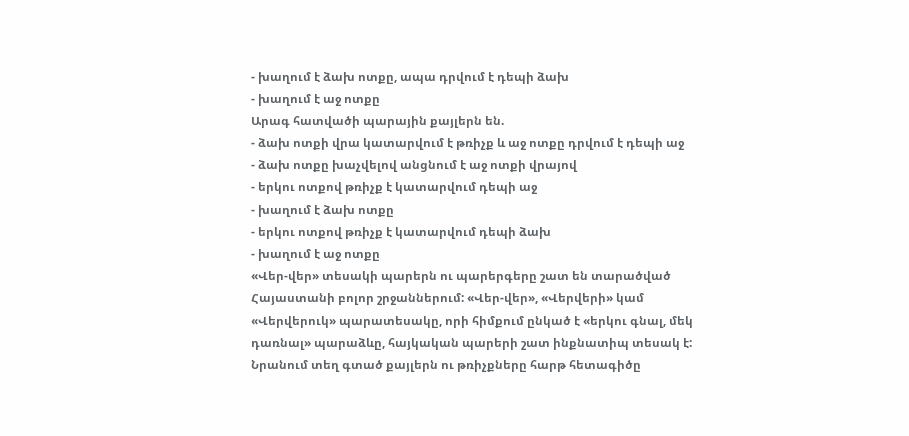- խաղում է ձախ ոտքը, ապա դրվում է դեպի ձախ
- խաղում է աջ ոտքը
Արագ հատվածի պարային քայլերն են.
- ձախ ոտքի վրա կատարվում է թռիչք և աջ ոտքը դրվում է դեպի աջ
- ձախ ոտքը խաչվելով անցնում է աջ ոտքի վրայով
- երկու ոտքով թռիչք է կատարվում դեպի աջ
- խաղում է ձախ ոտքը
- երկու ոտքով թռիչք է կատարվում դեպի ձախ
- խաղում է աջ ոտքը
«Վեր-վեր» տեսակի պարերն ու պարերգերը շատ են տարածված Հայաստանի բոլոր շրջաններում: «Վեր-վեր», «Վերվերի» կամ «Վերվերուկ» պարատեսակը, որի հիմքում ընկած է «երկու գնալ, մեկ դառնալ» պարաձևը, հայկական պարերի շատ ինքնատիպ տեսակ է: Նրանում տեղ գտած քայլերն ու թռիչքները հարթ հետագիծը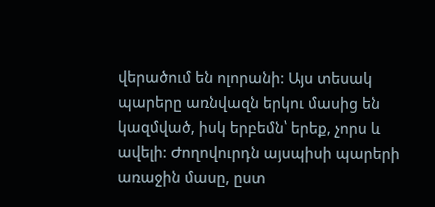վերածում են ոլորանի: Այս տեսակ պարերը առնվազն երկու մասից են կազմված, իսկ երբեմն՝ երեք, չորս և ավելի: Ժողովուրդն այսպիսի պարերի առաջին մասը, ըստ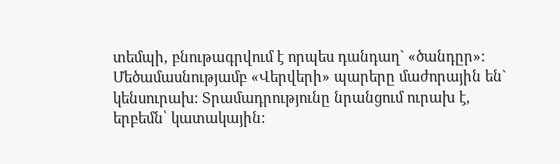տեմպի, բնութագրվում է որպես դանդաղ` «ծանդըր»: Մեծամասնությամբ «Վերվերի» պարերը մաժորային են` կենսուրախ: Տրամադրությունը նրանցում ուրախ է, երբեմն՝ կատակային: